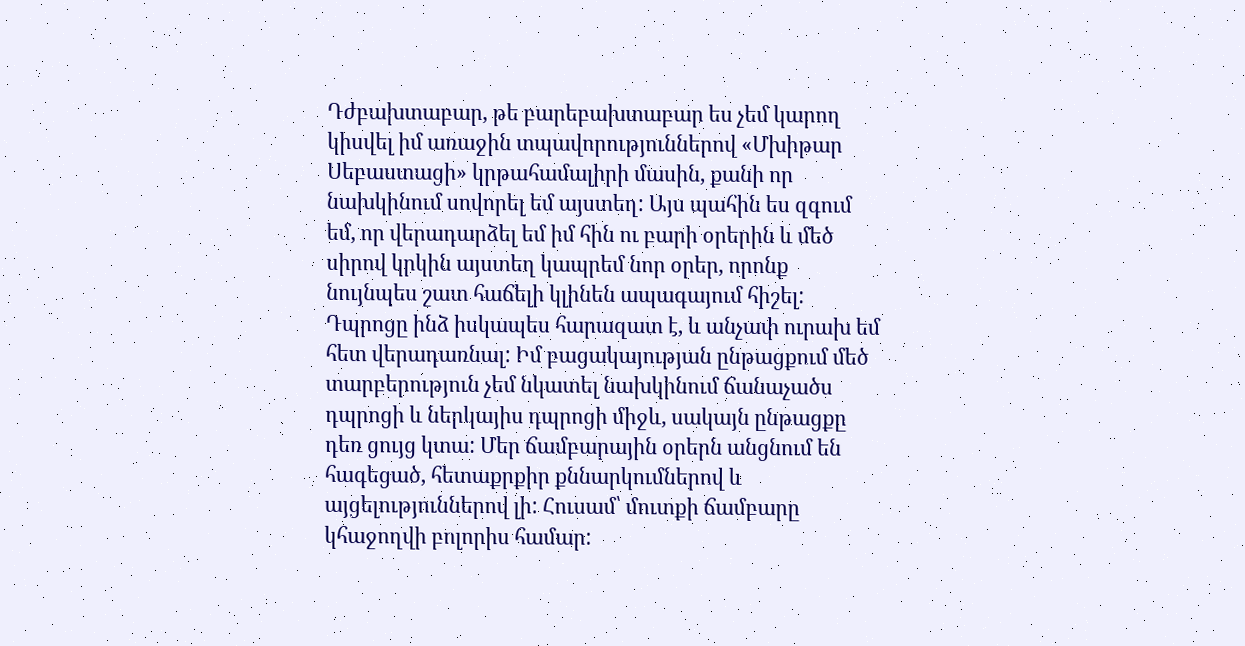Դժբախտաբար, թե բարեբախտաբար ես չեմ կարող կիսվել իմ առաջին տպավորություններով «Մխիթար Սեբաստացի» կրթահամալիրի մասին, քանի որ նախկինում սովորել եմ այստեղ: Այս պահին ես զգում եմ, որ վերադարձել եմ իմ հին ու բարի օրերին և մեծ սիրով կրկին այստեղ կապրեմ նոր օրեր, որոնք նույնպես շատ հաճելի կլինեն ապագայում հիշել: Դպրոցը ինձ իսկապես հարազատ է, և անչափ ուրախ եմ հետ վերադառնալ: Իմ բացակայության ընթացքում մեծ տարբերություն չեմ նկատել նախկինում ճանաչածս դպրոցի և ներկայիս դպրոցի միջև, սակայն ընթացքը դեռ ցույց կտա: Մեր ճամբարային օրերն անցնում են հագեցած, հետաքրքիր քննարկումներով և այցելություններով լի: Հուսամ՝ մուտքի ճամբարը կհաջողվի բոլորիս համար: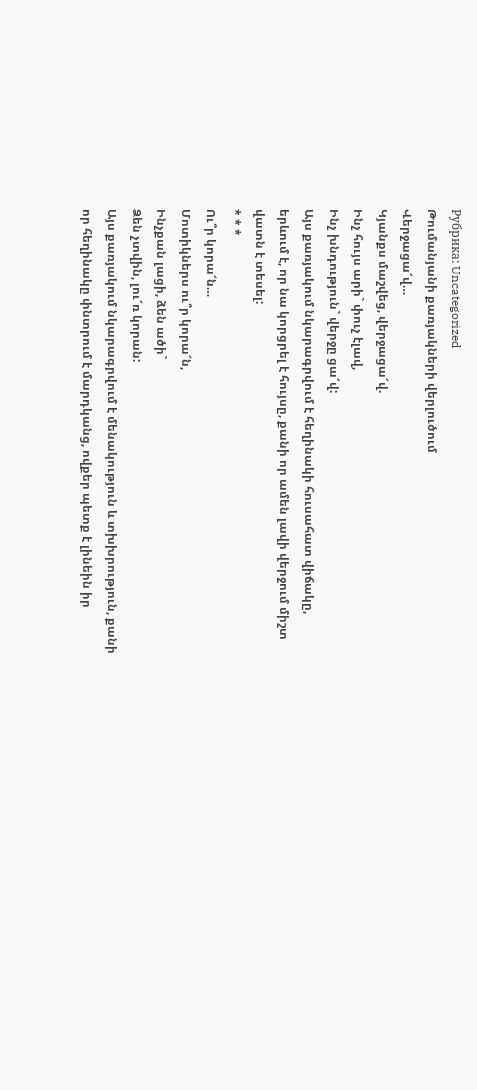Рубрика: Uncategorized
Թումանյանի քառյակների վերլուծում
Վերջացա՜վ…
Կյանքս մաշվեց, վերջացա՜վ.
Ինչ հույս արի` փուչ էլավ,
Ինչ խնդություն` վերջը ցա՜վ:
Այս քառյակում նկարագրվում է հեղինակի հուսահատ վիճակը, երևում է, որ նա կորցրել է հույսը, քանի որ ամեն լավի վերջում միշտ վատն է տեսել:
* * *
Ու՞ր կորա՜ն…
Մոտիկներս ու՞ր կորա՜ն,
Ինչքան լացի, ձեն ածի`
Ձեն չտվին, լու՜ռ կորան:
Այս քառյակում նկարագրվում է մենակություն և տխխրություն, քանի որ հեղինակը փնտրում է մարդկանց, ովքեր պետք է լինեին իր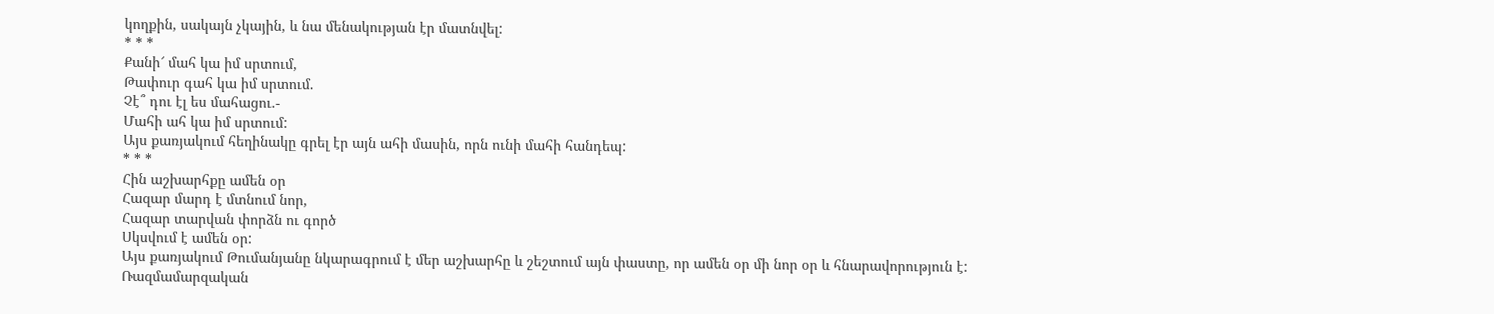կողքին, սակայն չկային, և նա մենակության էր մատնվել:
* * *
Քանի՜ մահ կա իմ սրտում,
Թափուր գահ կա իմ սրտում.
Չէ՞ դու էլ ես մահացու.-
Մահի ահ կա իմ սրտում:
Այս քառյակում հեղինակը գրել էր այն ահի մասին, որն ունի մահի հանդեպ:
* * *
Հին աշխարհքը ամեն օր
Հազար մարդ է մտնում նոր,
Հազար տարվան փորձն ու գործ
Սկսվում է ամեն օր:
Այս քառյակում Թումանյանը նկարագրում է մեր աշխարհը և շեշտում այն փաստը, որ ամեն օր մի նոր օր և հնարավորություն է:
Ռազմամարզական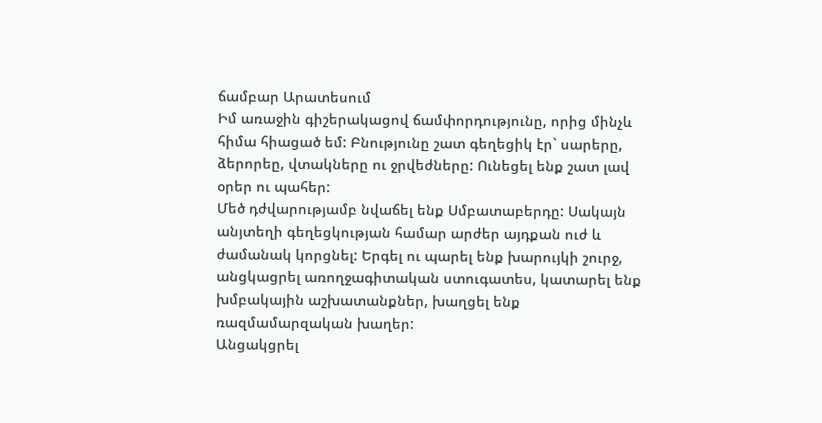ճամբար Արատեսում
Իմ առաջին գիշերակացով ճամփորդությունը, որից մինչև հիմա հիացած եմ: Բնությունը շատ գեղեցիկ էր` սարերը, ձերորեը, վտակները ու ջրվեժները: Ունեցել ենք շատ լավ օրեր ու պահեր:
Մեծ դժվարությամբ նվաճել ենք Սմբատաբերդը: Սակայն անյտեղի գեղեցկության համար արժեր այդքան ուժ և ժամանակ կորցնել: Երգել ու պարել ենք խարույկի շուրջ, անցկացրել առողջագիտական ստուգատես, կատարել ենք խմբակային աշխատանքներ, խաղցել ենք ռազմամարզական խաղեր:
Անցակցրել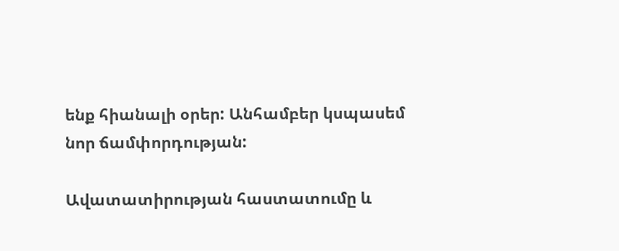ենք հիանալի օրեր: Անհամբեր կսպասեմ նոր ճամփորդության:

Ավատատիրության հաստատումը և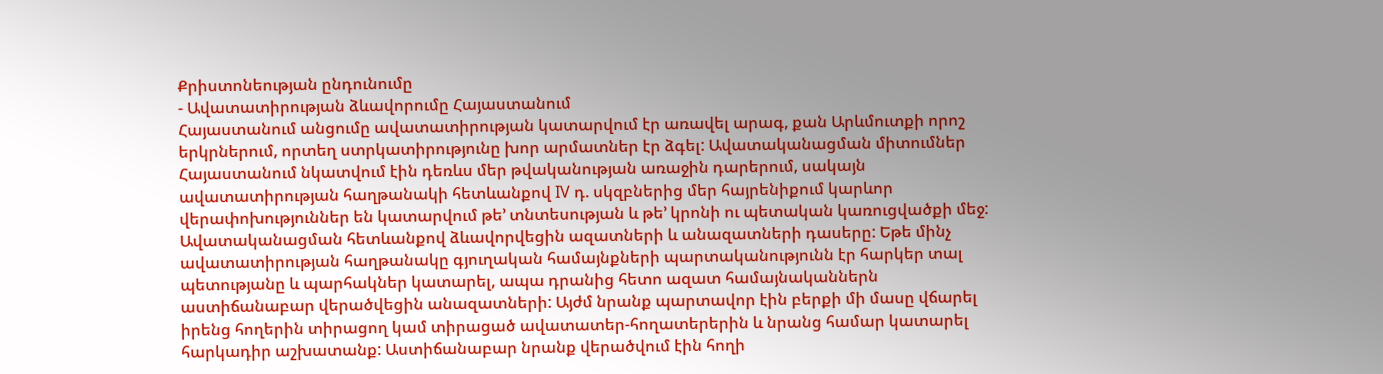Քրիստոնեության ընդունումը
- Ավատատիրության ձևավորումը Հայաստանում
Հայաստանում անցումը ավատատիրության կատարվում էր առավել արագ, քան Արևմուտքի որոշ երկրներում, որտեղ ստրկատիրությունը խոր արմատներ էր ձգել: Ավատականացման միտումներ Հայաստանում նկատվում էին դեռևս մեր թվականության առաջին դարերում, սակայն ավատատիրության հաղթանակի հետևանքով IV դ. սկզբներից մեր հայրենիքում կարևոր վերափոխություններ են կատարվում թե’ տնտեսության և թե’ կրոնի ու պետական կառուցվածքի մեջ:
Ավատականացման հետևանքով ձևավորվեցին ազատների և անազատների դասերը: Եթե մինչ ավատատիրության հաղթանակը գյուղական համայնքների պարտականությունն էր հարկեր տալ պետությանը և պարհակներ կատարել, ապա դրանից հետո ազատ համայնականներն աստիճանաբար վերածվեցին անազատների: Այժմ նրանք պարտավոր էին բերքի մի մասը վճարել իրենց հողերին տիրացող կամ տիրացած ավատատեր-հողատերերին և նրանց համար կատարել հարկադիր աշխատանք: Աստիճանաբար նրանք վերածվում էին հողի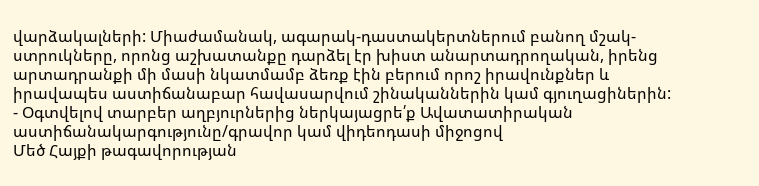վարձակալների: Միաժամանակ, ագարակ-դաստակերտներում բանող մշակ-ստրուկները, որոնց աշխատանքը դարձել էր խիստ անարտադրողական, իրենց արտադրանքի մի մասի նկատմամբ ձեռք էին բերում որոշ իրավունքներ և իրավապես աստիճանաբար հավասարվում շինականներին կամ գյուղացիներին:
- Օգտվելով տարբեր աղբյուրներից ներկայացրե՛ք Ավատատիրական աստիճանակարգությունը/գրավոր կամ վիդեոդասի միջոցով
Մեծ Հայքի թագավորության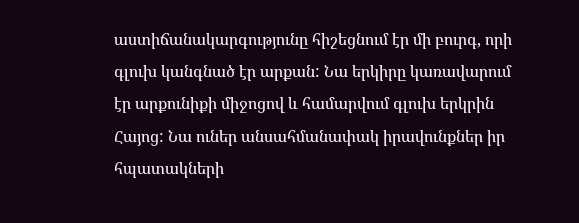աստիճանակարգությունը հիշեցնում էր մի բուրգ, որի գլուխ կանգնած էր արքան: Նա երկիրը կառավարում էր արքունիքի միջոցով և համարվում գլուխ երկրին Հայոց: Նա ուներ անսահմանափակ իրավունքներ իր հպատակների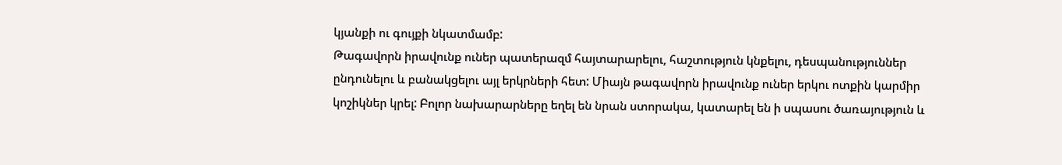կյանքի ու գույքի նկատմամբ:
Թագավորն իրավունք ուներ պատերազմ հայտարարելու, հաշտություն կնքելու, դեսպանություններ ընդունելու և բանակցելու այլ երկրների հետ: Միայն թագավորն իրավունք ուներ երկու ոտքին կարմիր կոշիկներ կրել: Բոլոր նախարարները եղել են նրան ստորակա, կատարել են ի սպասու ծառայություն և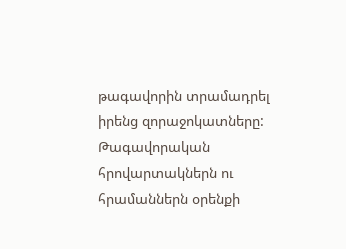թագավորին տրամադրել իրենց զորաջոկատները: Թագավորական հրովարտակներն ու հրամաններն օրենքի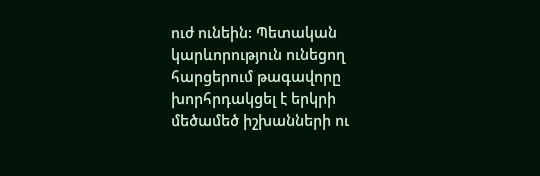ուժ ունեին: Պետական կարևորություն ունեցող հարցերում թագավորը խորհրդակցել է երկրի մեծամեծ իշխանների ու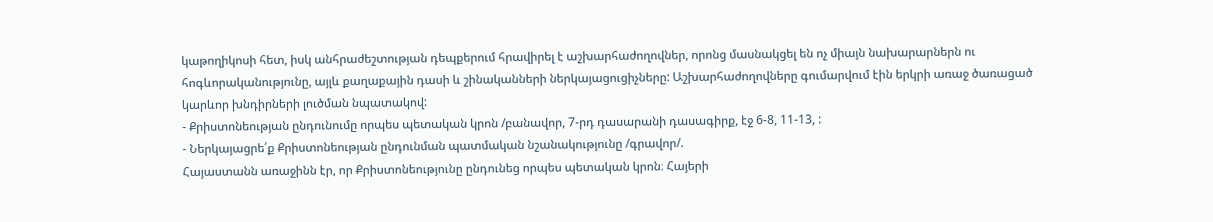կաթողիկոսի հետ, իսկ անհրաժեշտության դեպքերում հրավիրել է աշխարհաժողովներ, որոնց մասնակցել են ոչ միայն նախարարներն ու հոգևորականությունը, այլև քաղաքային դասի և շինականների ներկայացուցիչները: Աշխարհաժողովները գումարվում էին երկրի առաջ ծառացած կարևոր խնդիրների լուծման նպատակով:
- Քրիստոնեության ընդունումը որպես պետական կրոն /բանավոր, 7-րդ դասարանի դասագիրք, էջ 6-8, 11-13, :
- Ներկայացրե՛ք Քրիստոնեության ընդունման պատմական նշանակությունը /գրավոր/.
Հայաստանն առաջինն էր, որ Քրիստոնեությունը ընդունեց որպես պետական կրոն։ Հայերի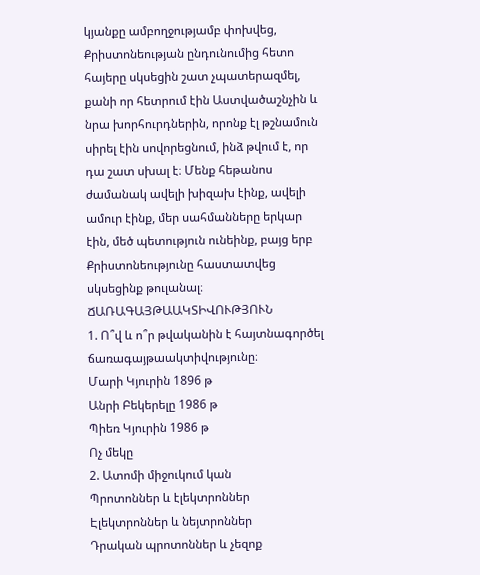կյանքը ամբողջությամբ փոխվեց, Քրիստոնեության ընդունումից հետո հայերը սկսեցին շատ չպատերազմել, քանի որ հետրում էին Աստվածաշնչին և նրա խորհուրդներին, որոնք էլ թշնամուն սիրել էին սովորեցնում, ինձ թվում է, որ դա շատ սխալ է։ Մենք հեթանոս ժամանակ ավելի խիզախ էինք, ավելի ամուր էինք, մեր սահմանները երկար էին, մեծ պետություն ունեինք, բայց երբ Քրիստոնեությունը հաստատվեց սկսեցինք թուլանալ։
ՃԱՌԱԳԱՅԹԱԱԿՏԻՎՈՒԹՅՈՒՆ
1. Ո՞վ և ո՞ր թվականին է հայտնագործել ճառագայթաակտիվությունը։
Մարի Կյուրին 1896 թ
Անրի Բեկերելը 1986 թ
Պիեռ Կյուրին 1986 թ
Ոչ մեկը
2. Ատոմի միջուկում կան
Պրոտոններ և էլեկտրոններ
Էլեկտրոններ և նեյտրոններ
Դրական պրոտոններ և չեզոք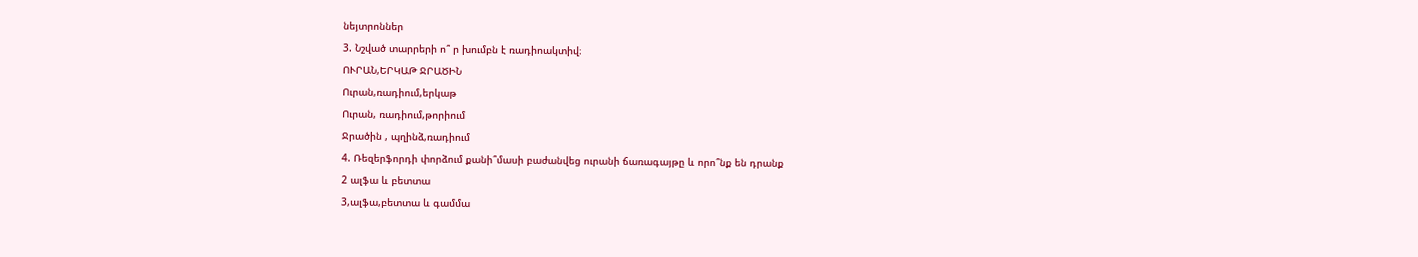նեյտրոններ
3. Նշված տարրերի ո՞ ր խումբն է ռադիոակտիվ։
ՈՒՐԱՆ,ԵՐԿԱԹ ՋՐԱԾԻՆ
Ուրան,ռադիում,երկաթ
Ուրան, ռադիում,թորիում
Ջրածին , պղինձ,ռադիում
4. Ռեզերֆորդի փորձում քանի՞մասի բաժանվեց ուրանի ճառագայթը և որո՞նք են դրանք
2 ալֆա և բետտա
3,ալֆա,բետտա և գամմա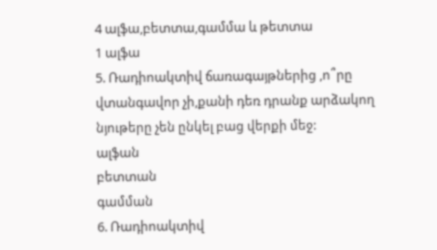4 ալֆա,բետտա,գամմա և թետտա
1 ալֆա
5. Ռադիոակտիվ ճառագայթներից ,ո՞րը վտանգավոր չի,քանի դեռ դրանք արձակող նյութերը չեն ընկել բաց վերքի մեջ:
ալֆան
բետտան
գամման
6. Ռադիոակտիվ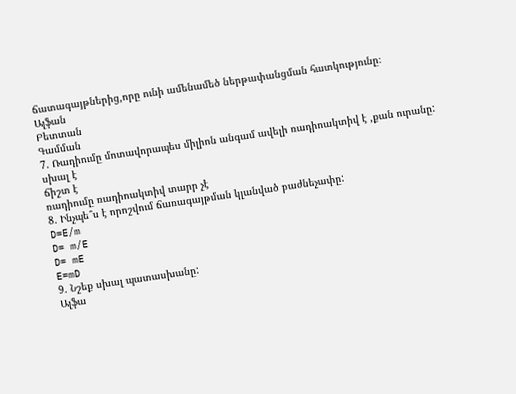ճատագայթներից,որը ունի ամենամեծ ներթափանցման հատկությունը։
Ալֆան
Բետտան
Գամման
7. Ռադիումը մոտավորապես միլիոն անգամ ավելի ռադիոակտիվ է ,քան ուրանը:
սխալ է
ճիշտ է
ռադիումը ռադիոակտիվ տարր չէ
8. Ինչպե՞ս է որոշվում ճառագայթման կլանված բաժնեչափը:
D=E/m
D= m/E
D= mE
E=mD
9. Նշեք սխալ պատասխանը:
Ալֆա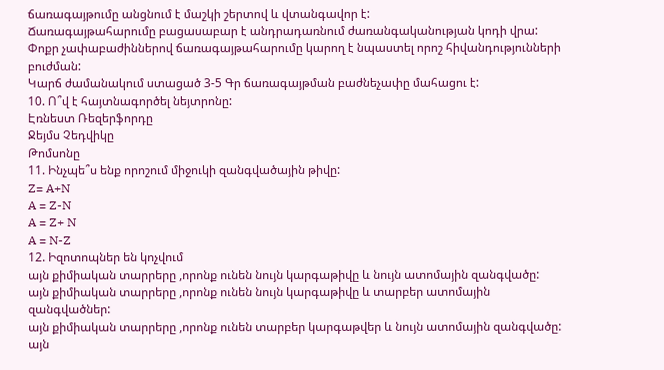ճառագայթումը անցնում է մաշկի շերտով և վտանգավոր է:
Ճառագայթահարումը բացասաբար է անդրադառնում ժառանգականության կոդի վրա:
Փոքր չափաբաժիններով ճառագայթահարումը կարող է նպաստել որոշ հիվանդությունների բուժման:
Կարճ ժամանակում ստացած 3-5 Գր ճառագայթման բաժնեչափը մահացու է:
10. Ո՞վ է հայտնագործել նեյտրոնը:
Էռնեստ Ռեզերֆորդը
Ջեյմս Չեդվիկը
Թոմսոնը
11. Ինչպե՞ս ենք որոշում միջուկի զանգվածային թիվը:
Z= A+N
A = Z-N
A = Z+ N
A = N-Z
12. Իզոտոպներ են կոչվում
այն քիմիական տարրերը ,որոնք ունեն նույն կարգաթիվը և նույն ատոմային զանգվածը:
այն քիմիական տարրերը ,որոնք ունեն նույն կարգաթիվը և տարբեր ատոմային զանգվածներ:
այն քիմիական տարրերը ,որոնք ունեն տարբեր կարգաթվեր և նույն ատոմային զանգվածը:
այն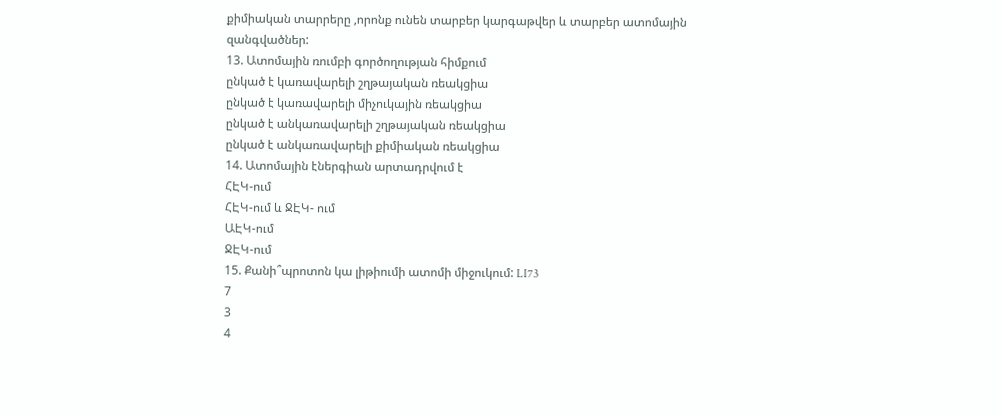քիմիական տարրերը ,որոնք ունեն տարբեր կարգաթվեր և տարբեր ատոմային զանգվածներ:
13. Ատոմային ռումբի գործողության հիմքում
ընկած է կառավարելի շղթայական ռեակցիա
ընկած է կառավարելի միչուկային ռեակցիա
ընկած է անկառավարելի շղթայական ռեակցիա
ընկած է անկառավարելի քիմիական ռեակցիա
14. Ատոմային էներգիան արտադրվում է
ՀԷԿ-ում
ՀԷԿ-ում և ՋԷԿ- ում
ԱԷԿ-ում
ՋԷԿ-ում
15. Քանի՞պրոտոն կա լիթիումի ատոմի միջուկում: LI73
7
3
4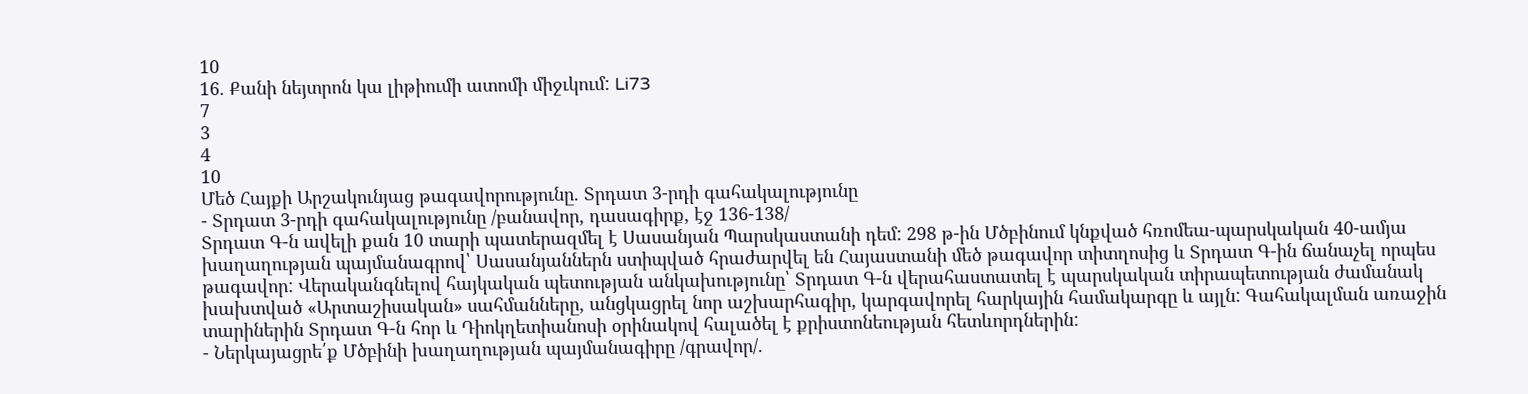10
16. Քանի նեյտրոն կա լիթիումի ատոմի միջւկում: Li73
7
3
4
10
Մեծ Հայքի Արշակունյաց թագավորությունը. Տրդատ 3-րդի գահակալությունը
- Տրդատ 3-րդի գահակալությունը /բանավոր, դասագիրք, էջ 136-138/
Տրդատ Գ-ն ավելի քան 10 տարի պատերազմել է Սասանյան Պարսկաստանի դեմ: 298 թ-ին Մծբինում կնքված հռոմեա-պարսկական 40-ամյա խաղաղության պայմանագրով՝ Սասանյաններն ստիպված հրաժարվել են Հայաստանի մեծ թագավոր տիտղոսից և Տրդատ Գ-ին ճանաչել որպես թագավոր: Վերականգնելով հայկական պետության անկախությունը՝ Տրդատ Գ-ն վերահաստատել է պարսկական տիրապետության ժամանակ խախտված «Արտաշիսական» սահմանները, անցկացրել նոր աշխարհագիր, կարգավորել հարկային համակարգը և այլն: Գահակալման առաջին տարիներին Տրդատ Գ-ն հոր և Դիոկղետիանոսի օրինակով հալածել է քրիստոնեության հետևորդներին:
- Ներկայացրե՛ք Մծբինի խաղաղության պայմանագիրը /գրավոր/.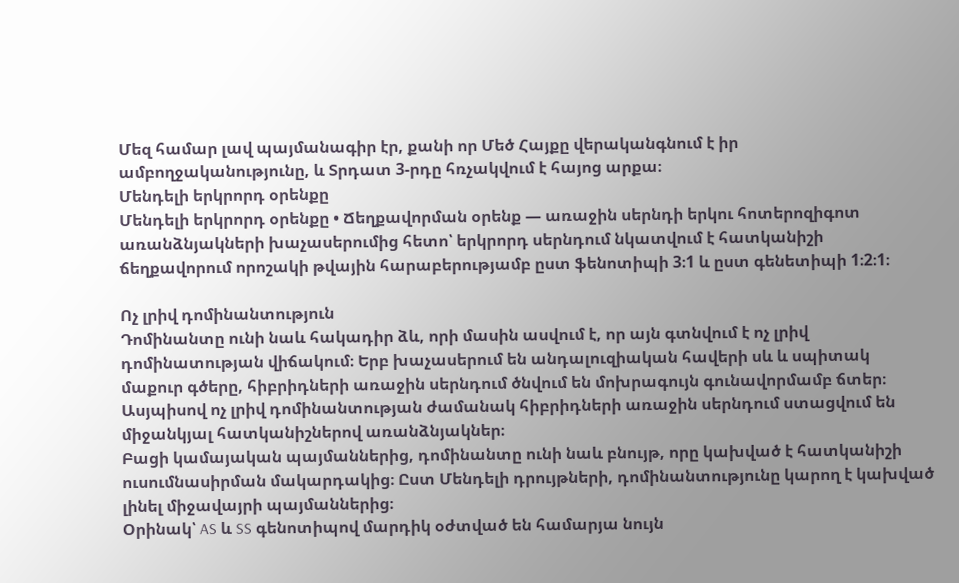Մեզ համար լավ պայմանագիր էր, քանի որ Մեծ Հայքը վերականգնում է իր ամբողջականությունը, և Տրդատ 3-րդը հռչակվում է հայոց արքա։
Մենդելի երկրորդ օրենքը
Մենդելի երկրորդ օրենքը • Ճեղքավորման օրենք — առաջին սերնդի երկու հոտերոզիգոտ առանձնյակների խաչասերումից հետո՝ երկրորդ սերնդում նկատվում է հատկանիշի ճեղքավորում որոշակի թվային հարաբերությամբ ըստ ֆենոտիպի 3։1 և ըստ գենետիպի 1։2։1։

Ոչ լրիվ դոմինանտություն
Դոմինանտը ունի նաև հակադիր ձև, որի մասին ասվում է, որ այն գտնվում է ոչ լրիվ դոմինատության վիճակում։ Երբ խաչասերում են անդալուզիական հավերի սև և սպիտակ մաքուր գծերը, հիբրիդների առաջին սերնդում ծնվում են մոխրագույն գունավորմամբ ճտեր։
Ասյպիսով ոչ լրիվ դոմինանտության ժամանակ հիբրիդների առաջին սերնդում ստացվում են միջանկյալ հատկանիշներով առանձնյակներ։
Բացի կամայական պայմաններից, դոմինանտը ունի նաև բնույթ, որը կախված է հատկանիշի ուսումնասիրման մակարդակից։ Ըստ Մենդելի դրույթների, դոմինանտությունը կարող է կախված լինել միջավայրի պայմաններից։
Օրինակ՝ AS և SS գենոտիպով մարդիկ օժտված են համարյա նույն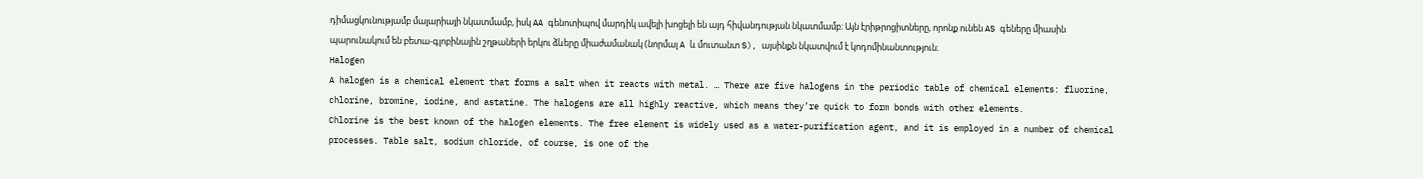դիմացկունությամբ մալարիայի նկատմամբ, իսկ AA գենոտիպով մարդիկ ավելի խոցելի են այդ հիվանդության նկատմամբ։ Այն էրիթրոցիտները, որոնք ունեն AS գեները միասին պարունակում են բետա-գլոբինային շղթաների երկու ձևերը միաժամանակ (նորմալ A և մուտանտ S), այսինքն նկատվում է կոդոմինանտություն։
Halogen
A halogen is a chemical element that forms a salt when it reacts with metal. … There are five halogens in the periodic table of chemical elements: fluorine, chlorine, bromine, iodine, and astatine. The halogens are all highly reactive, which means they’re quick to form bonds with other elements.
Chlorine is the best known of the halogen elements. The free element is widely used as a water-purification agent, and it is employed in a number of chemical processes. Table salt, sodium chloride, of course, is one of the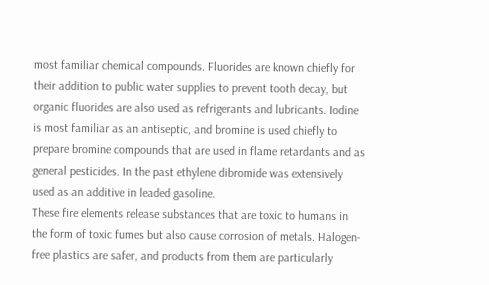most familiar chemical compounds. Fluorides are known chiefly for their addition to public water supplies to prevent tooth decay, but organic fluorides are also used as refrigerants and lubricants. Iodine is most familiar as an antiseptic, and bromine is used chiefly to prepare bromine compounds that are used in flame retardants and as general pesticides. In the past ethylene dibromide was extensively used as an additive in leaded gasoline.
These fire elements release substances that are toxic to humans in the form of toxic fumes but also cause corrosion of metals. Halogen-free plastics are safer, and products from them are particularly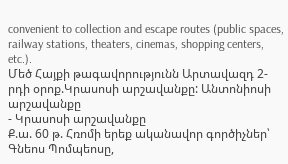convenient to collection and escape routes (public spaces, railway stations, theaters, cinemas, shopping centers, etc.).
Մեծ Հայքի թագավորությունն Արտավազդ 2-րդի օրոք.Կրասոսի արշավանքը: Անտոնիոսի արշավանքը
- Կրասոսի արշավանքը
Ք.ա. 60 թ. Հռոմի երեք ականավոր գործիչներ՝ Գնեոս Պոմպեոսը,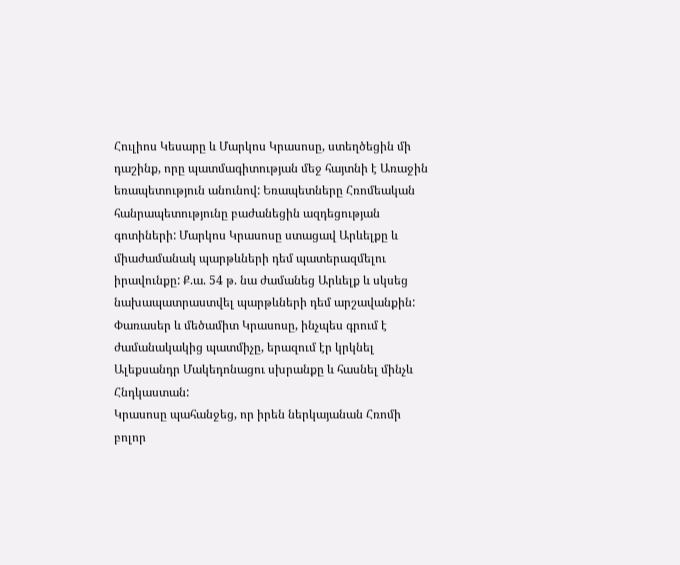Հուլիոս Կեսարը և Մարկոս Կրասոսը, ստեղծեցին մի դաշինք, որը պատմագիտության մեջ հայտնի է Առաջին եռապետություն անունով: Եռապետները Հռոմեական հանրապետությունը բաժանեցին ազդեցության գոտիների: Մարկոս Կրասոսը ստացավ Արևելքը և միաժամանակ պարթևների դեմ պատերազմելու իրավունքը: Ք.ա. 54 թ. նա ժամանեց Արևելք և սկսեց նախապատրաստվել պարթևների դեմ արշավանքին: Փառասեր և մեծամիտ Կրասոսը, ինչպես գրում է ժամանակակից պատմիչը, երազում էր կրկնել Ալեքսանդր Մակեդոնացու սխրանքը և հասնել մինչև Հնդկաստան:
Կրասոսը պահանջեց, որ իրեն ներկայանան Հռոմի բոլոր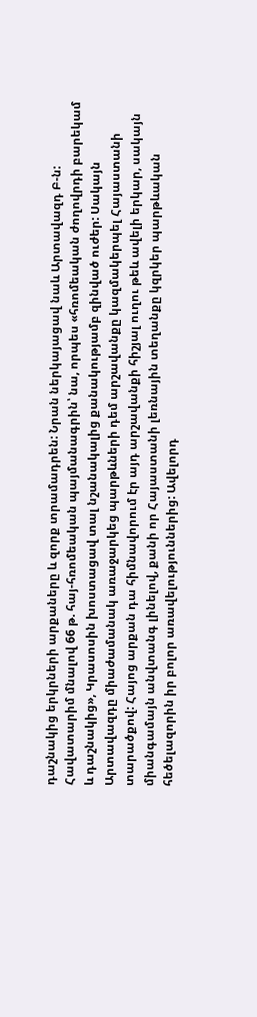դաշնակից երկրների արքաները և զորք տրամադրեն: Նրան ներկայացավ նաև Արտավազդ Բ-ն: Հավատարիմ մնալով 66 թ. հայ-հռոմեական պայմանագրին՝ նա, որպես «հռոմեական ժողովրդի բարեկամ և դաշնակից», Կրասոսին խոստացավ տալ նշանակալից քանակությամբ զինված ուժեր: Սակայն Արտավազդը միաժամանակ առաջարկեց պարթևների դեմ արշավանքը կազմակերպել Հայաստանի տարածքով: Հայոց արքան դա հիմնավորում էր այդ արշավանքի հիշյալ ուղու թեև ավելի երկար, սակայն միանգամայն անվտանգ լինելով, քանի որ Հայաստանի լեռնային տեղանքը կզրկեր պարթևական հեծելազորին իր բոլոր առավելություններից: Ավելորդ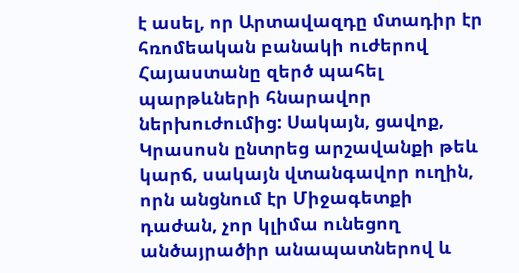է ասել, որ Արտավազդը մտադիր էր հռոմեական բանակի ուժերով Հայաստանը զերծ պահել պարթևների հնարավոր ներխուժումից: Սակայն, ցավոք, Կրասոսն ընտրեց արշավանքի թեև կարճ, սակայն վտանգավոր ուղին, որն անցնում էր Միջագետքի դաժան, չոր կլիմա ունեցող անծայրածիր անապատներով և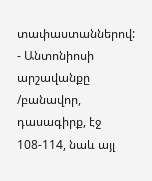տափաստաններով:
- Անտոնիոսի արշավանքը /բանավոր, դասագիրք, էջ 108-114, նաև այլ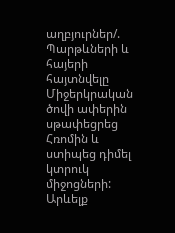աղբյուրներ/.
Պարթևների և հայերի հայտնվելը Միջերկրական ծովի ափերին սթափեցրեց Հռոմին և ստիպեց դիմել կտրուկ միջոցների: Արևելք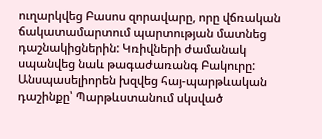ուղարկվեց Բասոս զորավարը, որը վճռական ճակատամարտում պարտության մատնեց դաշնակիցներին: Կռիվների ժամանակ սպանվեց նաև թագաժառանգ Բակուրը: Անսպասելիորեն խզվեց հայ-պարթևական դաշինքը՝ Պարթևստանում սկսված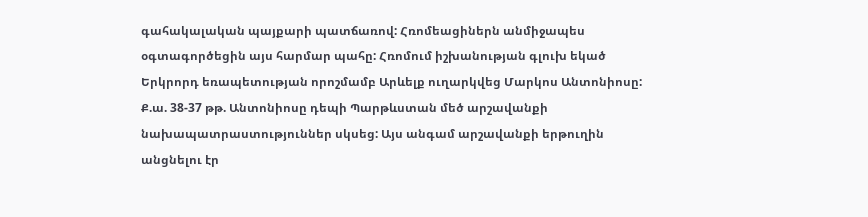գահակալական պայքարի պատճառով: Հռոմեացիներն անմիջապես օգտագործեցին այս հարմար պահը: Հռոմում իշխանության գլուխ եկած Երկրորդ եռապետության որոշմամբ Արևելք ուղարկվեց Մարկոս Անտոնիոսը: Ք.ա. 38-37 թթ. Անտոնիոսը դեպի Պարթևստան մեծ արշավանքի նախապատրաստություններ սկսեց: Այս անգամ արշավանքի երթուղին անցնելու էր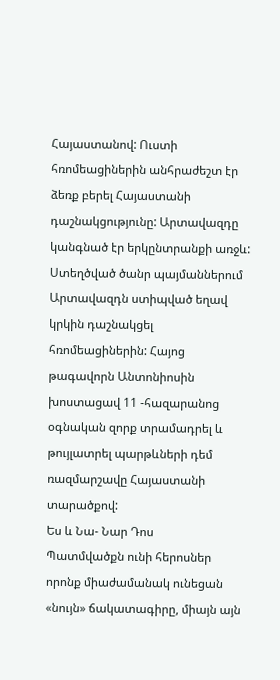Հայաստանով: Ուստի հռոմեացիներին անհրաժեշտ էր ձեռք բերել Հայաստանի դաշնակցությունը: Արտավազդը կանգնած էր երկընտրանքի առջև: Ստեղծված ծանր պայմաններում Արտավազդն ստիպված եղավ կրկին դաշնակցել հռոմեացիներին: Հայոց թագավորն Անտոնիոսին խոստացավ 11 -հազարանոց օգնական զորք տրամադրել և թույլատրել պարթևների դեմ ռազմարշավը Հայաստանի տարածքով:
Ես և Նա- Նար Դոս
Պատմվածքն ունի հերոսներ որոնք միաժամանակ ունեցան «նույն» ճակատագիրը, միայն այն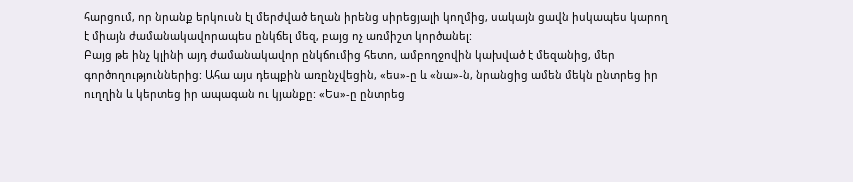հարցում, որ նրանք երկուսն էլ մերժված եղան իրենց սիրեցյալի կողմից, սակայն ցավն իսկապես կարող է միայն ժամանակավորապես ընկճել մեզ, բայց ոչ առմիշտ կործանել:
Բայց թե ինչ կլինի այդ ժամանակավոր ընկճումից հետո, ամբողջովին կախված է մեզանից, մեր գործողություններից: Ահա այս դեպքին առընչվեցին, «ես»-ը և «նա»-ն, նրանցից ամեն մեկն ընտրեց իր ուղղին և կերտեց իր ապագան ու կյանքը: «Ես»-ը ընտրեց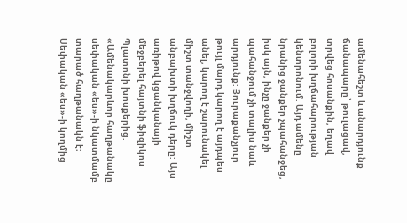ամենահեշտ և անարդյունք ճանապարը՝ թուլացավ, տրվեց հոսանքին, եղավ բոլորի խղճահարության կենտրոնում. Այդ ամենը նրանից ջանքեր չպահանջեց, իսկ այն, ինչը ջանքեր չի պահանջում չի տալիս նաև արդյունք: Յուրաքանչյուր թույլ մարդ կարող է այդպես անել, կարող է շարունակել միշտ տանջվողի, միշտ անբախտի խղճուկ դերը: Այս առիթով կցանկանայի մեջբերել հայտնի ֆիզիկոս Պլատոնի խոսքերից. «Ամենակարևոր հաղթանակը սեփական «ես»-ի նկատմամբ տարած հաղթանակն է։ Սեփական «ես»-ի կողմից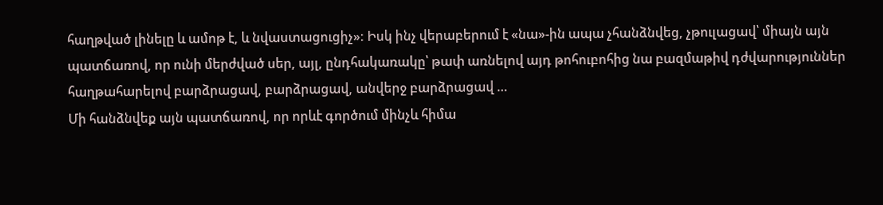հաղթված լինելը և ամոթ է, և նվաստացուցիչ»: Իսկ ինչ վերաբերում է «նա»-ին ապա չհանձնվեց, չթուլացավ՝ միայն այն պատճառով, որ ունի մերժված սեր, այլ, ընդհակառակը՝ թափ առնելով այդ թոհուբոհից նա բազմաթիվ դժվարություններ հաղթահարելով բարձրացավ, բարձրացավ, անվերջ բարձրացավ …
Մի հանձնվեք այն պատճառով, որ որևէ գործում մինչև հիմա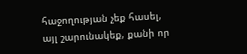հաջողության չեք հասել, այլ շարունակեք, քանի որ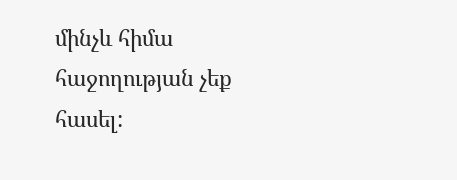մինչև հիմա հաջողության չեք հասել: